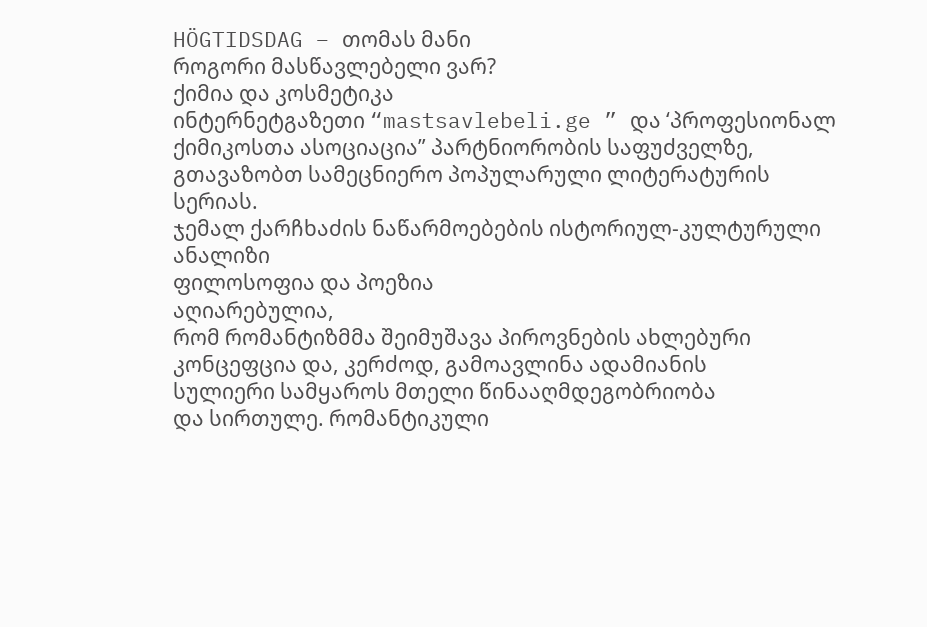HÖGTIDSDAG – თომას მანი
როგორი მასწავლებელი ვარ?
ქიმია და კოსმეტიკა
ინტერნეტგაზეთი “mastsavlebeli.ge ” და ‘პროფესიონალ ქიმიკოსთა ასოციაცია” პარტნიორობის საფუძველზე, გთავაზობთ სამეცნიერო პოპულარული ლიტერატურის სერიას.
ჯემალ ქარჩხაძის ნაწარმოებების ისტორიულ-კულტურული ანალიზი
ფილოსოფია და პოეზია
აღიარებულია,
რომ რომანტიზმმა შეიმუშავა პიროვნების ახლებური კონცეფცია და, კერძოდ, გამოავლინა ადამიანის
სულიერი სამყაროს მთელი წინააღმდეგობრიობა
და სირთულე. რომანტიკული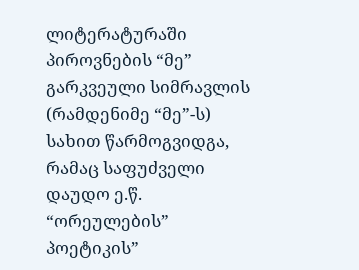ლიტერატურაში პიროვნების “მე” გარკვეული სიმრავლის
(რამდენიმე “მე”-ს) სახით წარმოგვიდგა, რამაც საფუძველი დაუდო ე.წ. “ორეულების”
პოეტიკის”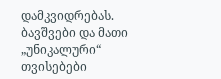დამკვიდრებას.
ბავშვები და მათი „უნიკალური“ თვისებები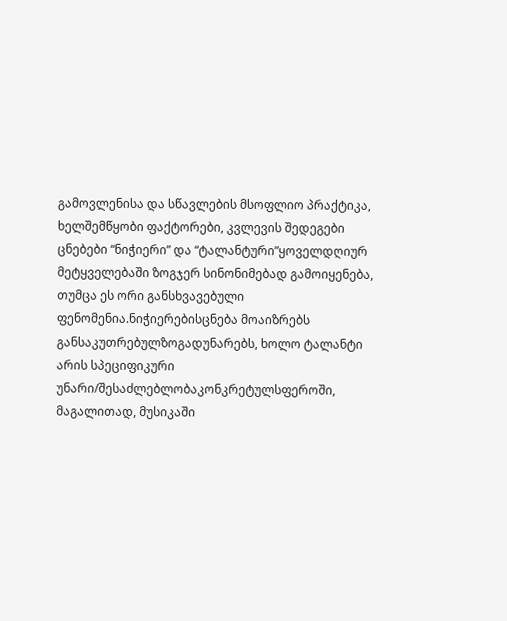გამოვლენისა და სწავლების მსოფლიო პრაქტიკა, ხელშემწყობი ფაქტორები, კვლევის შედეგები
ცნებები “ნიჭიერი” და “ტალანტური”ყოველდღიურ მეტყველებაში ზოგჯერ სინონიმებად გამოიყენება, თუმცა ეს ორი განსხვავებული ფენომენია.ნიჭიერებისცნება მოაიზრებს განსაკუთრებულზოგადუნარებს, ხოლო ტალანტი არის სპეციფიკური უნარი/შესაძლებლობაკონკრეტულსფეროში, მაგალითად, მუსიკაში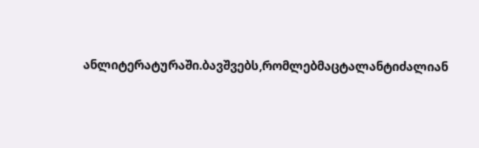ანლიტერატურაში.ბავშვებს,რომლებმაცტალანტიძალიან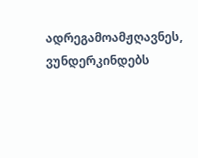ადრეგამოამჟღავნეს, ვუნდერკინდებს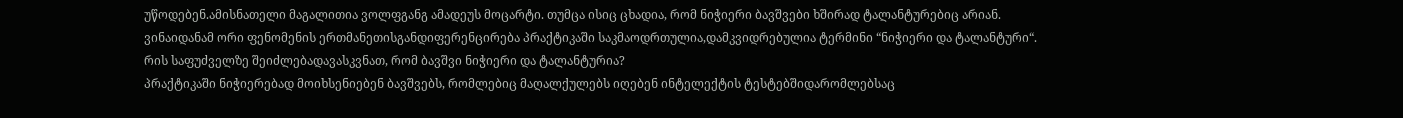უწოდებენ.ამისნათელი მაგალითია ვოლფგანგ ამადეუს მოცარტი. თუმცა ისიც ცხადია, რომ ნიჭიერი ბავშვები ხშირად ტალანტურებიც არიან. ვინაიდანამ ორი ფენომენის ერთმანეთისგანდიფერენცირება პრაქტიკაში საკმაოდრთულია,დამკვიდრებულია ტერმინი “ნიჭიერი და ტალანტური“.
რის საფუძველზე შეიძლებადავასკვნათ, რომ ბავშვი ნიჭიერი და ტალანტურია?
პრაქტიკაში ნიჭიერებად მოიხსენიებენ ბავშვებს, რომლებიც მაღალქულებს იღებენ ინტელექტის ტესტებშიდარომლებსაც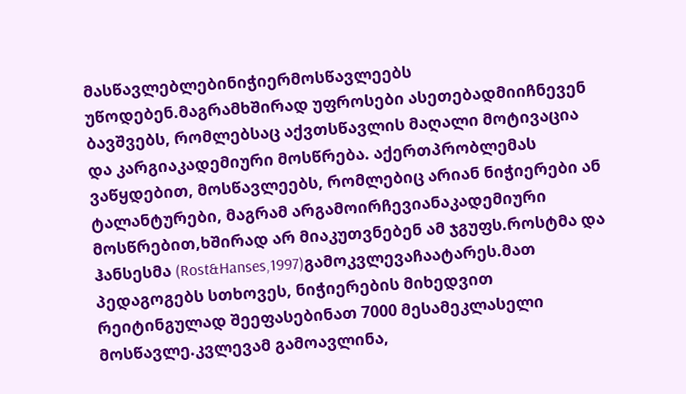მასწავლებლებინიჭიერმოსწავლეებს უწოდებენ.მაგრამხშირად უფროსები ასეთებადმიიჩნევენ ბავშვებს, რომლებსაც აქვთსწავლის მაღალი მოტივაცია და კარგიაკადემიური მოსწრება. აქერთპრობლემას ვაწყდებით, მოსწავლეებს, რომლებიც არიან ნიჭიერები ან ტალანტურები, მაგრამ არგამოირჩევიანაკადემიური მოსწრებით,ხშირად არ მიაკუთვნებენ ამ ჯგუფს.როსტმა და ჰანსესმა (Rost&Hanses,1997)გამოკვლევაჩაატარეს.მათ პედაგოგებს სთხოვეს, ნიჭიერების მიხედვით რეიტინგულად შეეფასებინათ 7000 მესამეკლასელი მოსწავლე.კვლევამ გამოავლინა,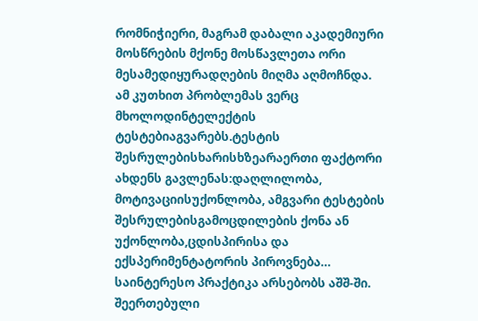რომნიჭიერი, მაგრამ დაბალი აკადემიური მოსწრების მქონე მოსწავლეთა ორი მესამედიყურადღების მიღმა აღმოჩნდა.
ამ კუთხით პრობლემას ვერც მხოლოდინტელექტის ტესტებიაგვარებს.ტესტის შესრულებისხარისხზეარაერთი ფაქტორი ახდენს გავლენას:დაღლილობა, მოტივაციისუქონლობა, ამგვარი ტესტების შესრულებისგამოცდილების ქონა ან უქონლობა,ცდისპირისა და ექსპერიმენტატორის პიროვნება…
საინტერესო პრაქტიკა არსებობს აშშ-ში. შეერთებული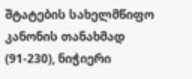შტატების სახელმწიფო კანონის თანახმად (91-230), ნიჭიერი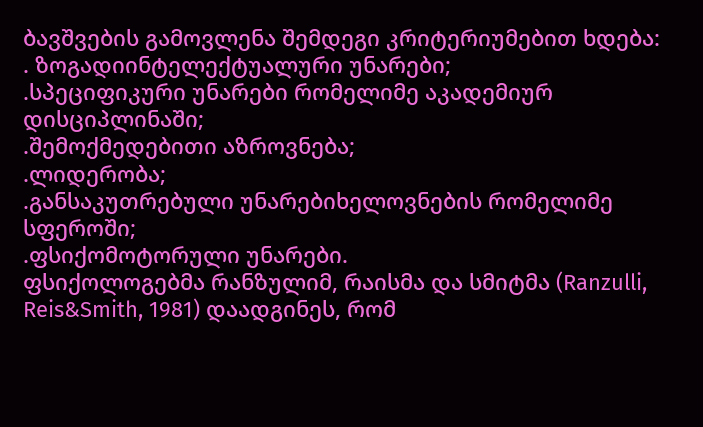ბავშვების გამოვლენა შემდეგი კრიტერიუმებით ხდება:
. ზოგადიინტელექტუალური უნარები;
.სპეციფიკური უნარები რომელიმე აკადემიურ დისციპლინაში;
.შემოქმედებითი აზროვნება;
.ლიდერობა;
.განსაკუთრებული უნარებიხელოვნების რომელიმე სფეროში;
.ფსიქომოტორული უნარები.
ფსიქოლოგებმა რანზულიმ, რაისმა და სმიტმა (Ranzulli, Reis&Smith, 1981) დაადგინეს, რომ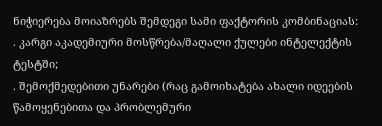ნიჭიერება მოიაზრებს შემდეგი სამი ფაქტორის კომბინაციას:
. კარგი აკადემიური მოსწრება/მაღალი ქულები ინტელექტის ტესტში;
. შემოქმედებითი უნარები (რაც გამოიხატება ახალი იდეების წამოყენებითა და პრობლემური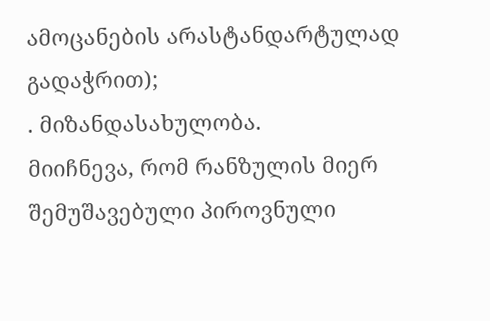ამოცანების არასტანდარტულად გადაჭრით);
. მიზანდასახულობა.
მიიჩნევა, რომ რანზულის მიერ შემუშავებული პიროვნული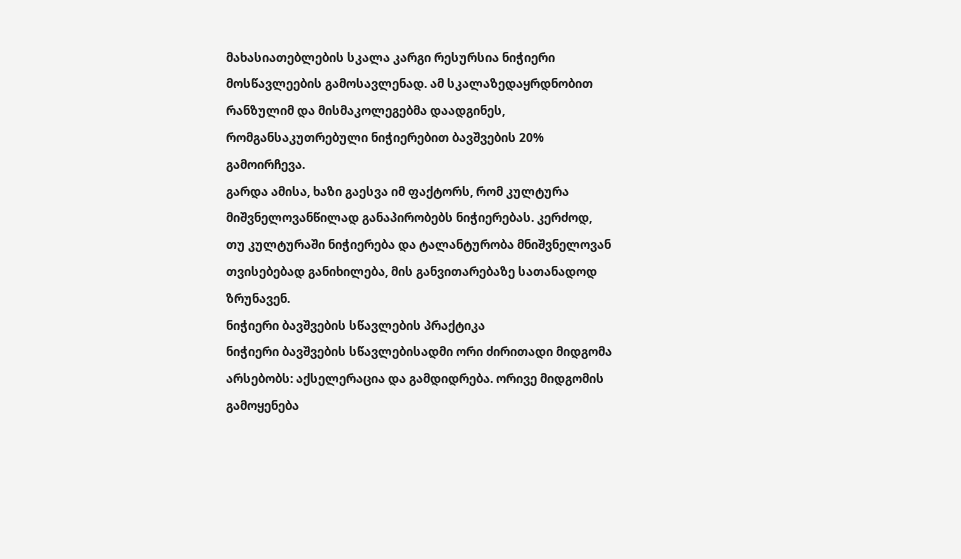მახასიათებლების სკალა კარგი რესურსია ნიჭიერი მოსწავლეების გამოსავლენად. ამ სკალაზედაყრდნობით რანზულიმ და მისმაკოლეგებმა დაადგინეს, რომგანსაკუთრებული ნიჭიერებით ბავშვების 20% გამოირჩევა.
გარდა ამისა, ხაზი გაესვა იმ ფაქტორს, რომ კულტურა მიშვნელოვანწილად განაპირობებს ნიჭიერებას. კერძოდ, თუ კულტურაში ნიჭიერება და ტალანტურობა მნიშვნელოვან თვისებებად განიხილება, მის განვითარებაზე სათანადოდ ზრუნავენ.
ნიჭიერი ბავშვების სწავლების პრაქტიკა
ნიჭიერი ბავშვების სწავლებისადმი ორი ძირითადი მიდგომა არსებობს: აქსელერაცია და გამდიდრება. ორივე მიდგომის გამოყენება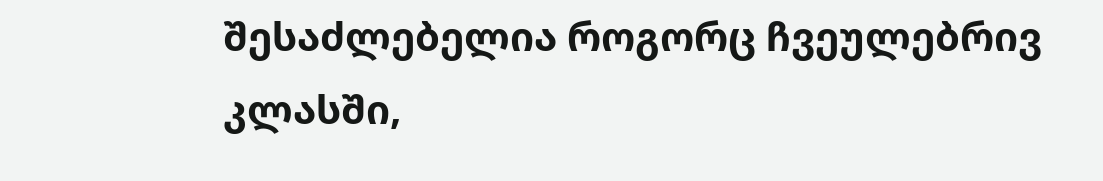შესაძლებელია როგორც ჩვეულებრივ კლასში,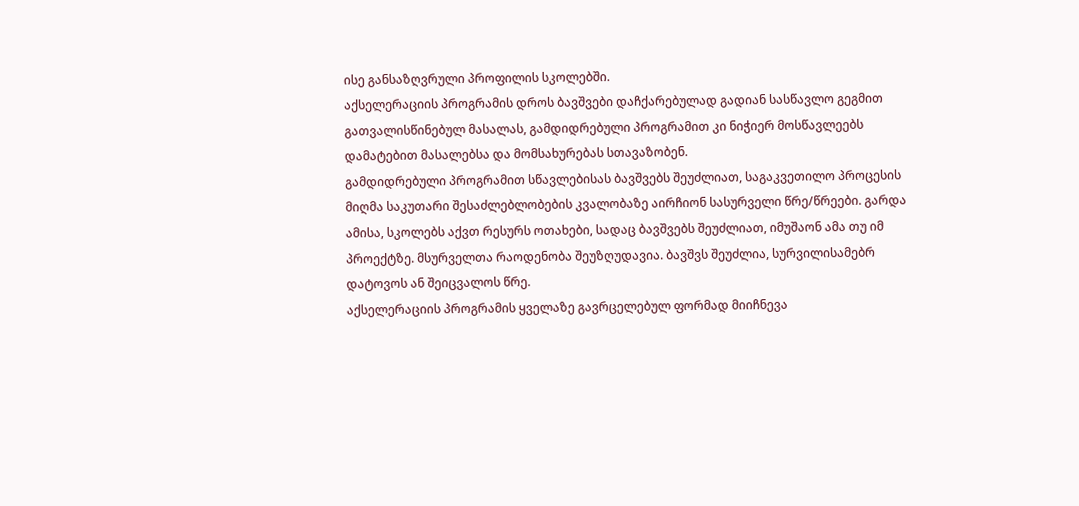ისე განსაზღვრული პროფილის სკოლებში.
აქსელერაციის პროგრამის დროს ბავშვები დაჩქარებულად გადიან სასწავლო გეგმით გათვალისწინებულ მასალას, გამდიდრებული პროგრამით კი ნიჭიერ მოსწავლეებს დამატებით მასალებსა და მომსახურებას სთავაზობენ.
გამდიდრებული პროგრამით სწავლებისას ბავშვებს შეუძლიათ, საგაკვეთილო პროცესის მიღმა საკუთარი შესაძლებლობების კვალობაზე აირჩიონ სასურველი წრე/წრეები. გარდა ამისა, სკოლებს აქვთ რესურს ოთახები, სადაც ბავშვებს შეუძლიათ, იმუშაონ ამა თუ იმ პროექტზე. მსურველთა რაოდენობა შეუზღუდავია. ბავშვს შეუძლია, სურვილისამებრ დატოვოს ან შეიცვალოს წრე.
აქსელერაციის პროგრამის ყველაზე გავრცელებულ ფორმად მიიჩნევა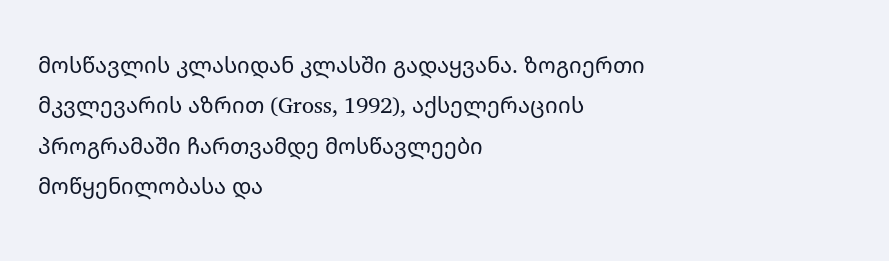მოსწავლის კლასიდან კლასში გადაყვანა. ზოგიერთი მკვლევარის აზრით (Gross, 1992), აქსელერაციის პროგრამაში ჩართვამდე მოსწავლეები მოწყენილობასა და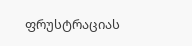ფრუსტრაციას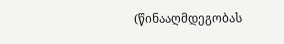(წინააღმდეგობას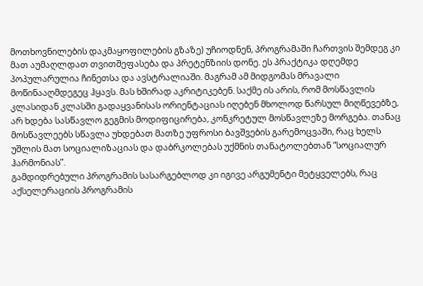მოთხოვნილების დაკმაყოფილების გზაზე) უჩიოდნენ, პროგრამაში ჩართვის შემდეგ კი მათ აუმაღლდათ თვითშეფასება და პრეტენზიის დონე. ეს პრაქტიკა დღემდე პოპულარულია ჩინეთსა და ავსტრალიაში. მაგრამ ამ მიდგომას მრავალი მოწინააღმდეგეც ჰყავს. მას ხშირად აკრიტიკებენ. საქმე ის არის, რომ მოსწავლის კლასიდან კლასში გადაყვანისას ორიენტაციას იღებენ მხოლოდ წარსულ მიღწევებზე, არ ხდება სასწავლო გეგმის მოდიფიცირება, კონკრეტულ მოსწავლეზე მორგება. თანაც მოსწავლეებს სწავლა უხდებათ მათზე უფროსი ბავშვების გარემოცვაში, რაც ხელს უშლის მათ სოციალიზაციას და დაბრკოლებას უქმნის თანატოლებთან “სოციალურ ჰარმონიას”.
გამდიდრებული პროგრამის სასარგებლოდ კი იგივე არგუმენტი მეტყველებს, რაც აქსელერაციის პროგრამის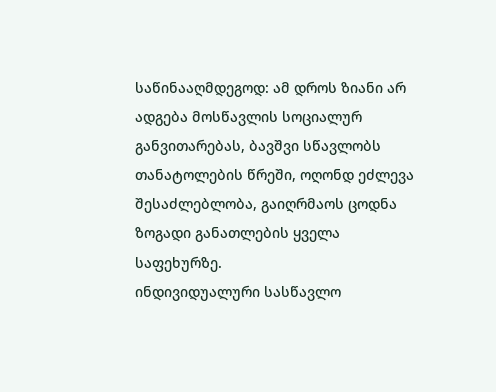საწინააღმდეგოდ: ამ დროს ზიანი არ ადგება მოსწავლის სოციალურ განვითარებას, ბავშვი სწავლობს თანატოლების წრეში, ოღონდ ეძლევა შესაძლებლობა, გაიღრმაოს ცოდნა ზოგადი განათლების ყველა საფეხურზე.
ინდივიდუალური სასწავლო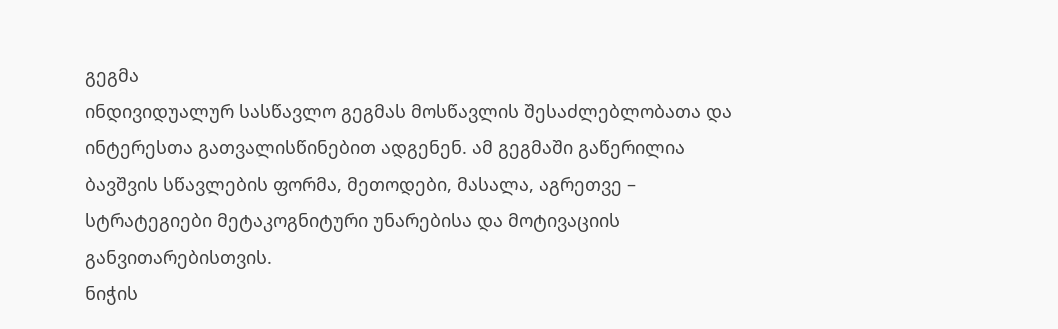გეგმა
ინდივიდუალურ სასწავლო გეგმას მოსწავლის შესაძლებლობათა და ინტერესთა გათვალისწინებით ადგენენ. ამ გეგმაში გაწერილია ბავშვის სწავლების ფორმა, მეთოდები, მასალა, აგრეთვე – სტრატეგიები მეტაკოგნიტური უნარებისა და მოტივაციის განვითარებისთვის.
ნიჭის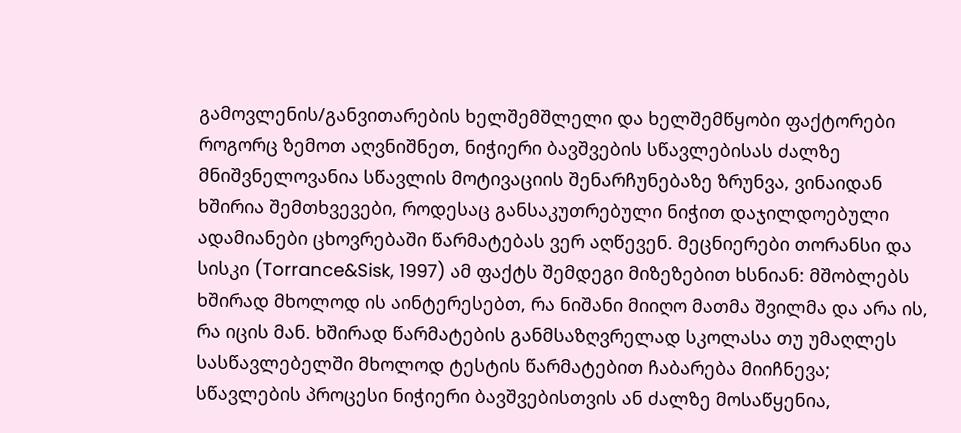გამოვლენის/განვითარების ხელშემშლელი და ხელშემწყობი ფაქტორები
როგორც ზემოთ აღვნიშნეთ, ნიჭიერი ბავშვების სწავლებისას ძალზე მნიშვნელოვანია სწავლის მოტივაციის შენარჩუნებაზე ზრუნვა, ვინაიდან ხშირია შემთხვევები, როდესაც განსაკუთრებული ნიჭით დაჯილდოებული ადამიანები ცხოვრებაში წარმატებას ვერ აღწევენ. მეცნიერები თორანსი და სისკი (Torrance&Sisk, 1997) ამ ფაქტს შემდეგი მიზეზებით ხსნიან: მშობლებს ხშირად მხოლოდ ის აინტერესებთ, რა ნიშანი მიიღო მათმა შვილმა და არა ის, რა იცის მან. ხშირად წარმატების განმსაზღვრელად სკოლასა თუ უმაღლეს სასწავლებელში მხოლოდ ტესტის წარმატებით ჩაბარება მიიჩნევა; სწავლების პროცესი ნიჭიერი ბავშვებისთვის ან ძალზე მოსაწყენია,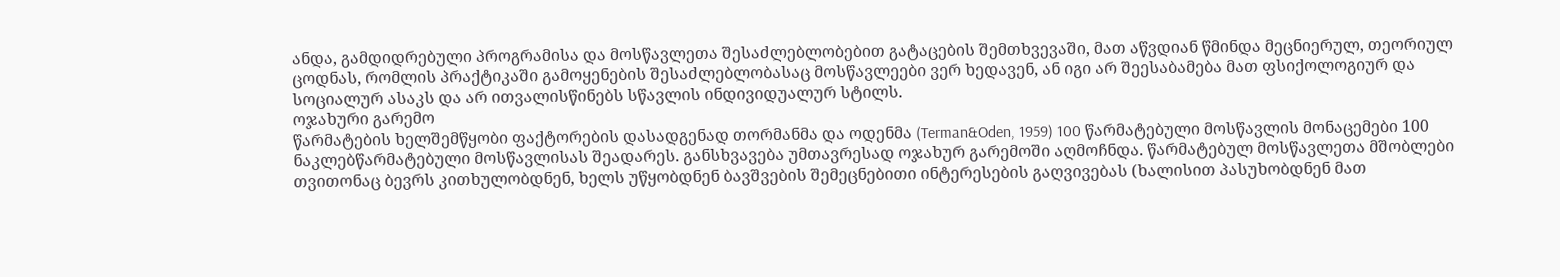ანდა, გამდიდრებული პროგრამისა და მოსწავლეთა შესაძლებლობებით გატაცების შემთხვევაში, მათ აწვდიან წმინდა მეცნიერულ, თეორიულ ცოდნას, რომლის პრაქტიკაში გამოყენების შესაძლებლობასაც მოსწავლეები ვერ ხედავენ, ან იგი არ შეესაბამება მათ ფსიქოლოგიურ და სოციალურ ასაკს და არ ითვალისწინებს სწავლის ინდივიდუალურ სტილს.
ოჯახური გარემო
წარმატების ხელშემწყობი ფაქტორების დასადგენად თორმანმა და ოდენმა (Terman&Oden, 1959) 100 წარმატებული მოსწავლის მონაცემები 100 ნაკლებწარმატებული მოსწავლისას შეადარეს. განსხვავება უმთავრესად ოჯახურ გარემოში აღმოჩნდა. წარმატებულ მოსწავლეთა მშობლები თვითონაც ბევრს კითხულობდნენ, ხელს უწყობდნენ ბავშვების შემეცნებითი ინტერესების გაღვივებას (ხალისით პასუხობდნენ მათ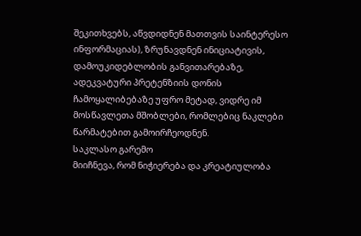შეკითხვებს, აწვდიდნენ მათთვის საინტერესო ინფორმაციას), ზრუნავდნენ ინიციატივის, დამოუკიდებლობის განვითარებაზე, ადეკვატური პრეტენზიის დონის ჩამოყალიბებაზე უფრო მეტად, ვიდრე იმ მოსწავლეთა მშობლები, რომლებიც ნაკლები წარმატებით გამოირჩეოდნენ.
საკლასო გარემო
მიიჩნევა, რომ ნიჭიერება და კრეატიულობა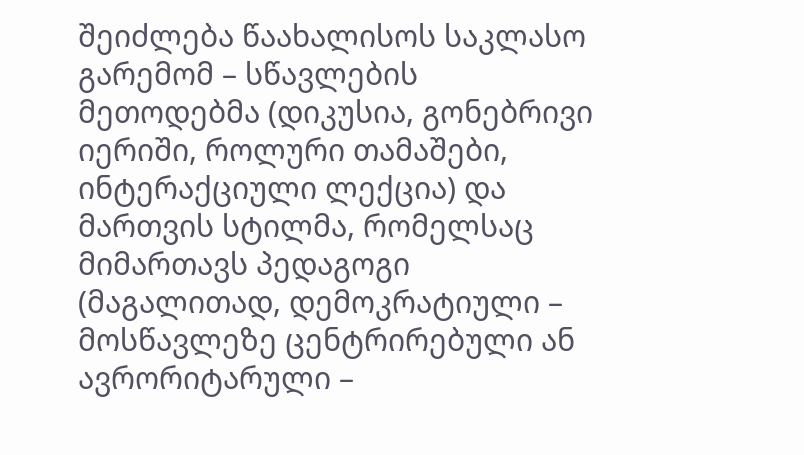შეიძლება წაახალისოს საკლასო გარემომ – სწავლების მეთოდებმა (დიკუსია, გონებრივი იერიში, როლური თამაშები, ინტერაქციული ლექცია) და მართვის სტილმა, რომელსაც მიმართავს პედაგოგი (მაგალითად, დემოკრატიული – მოსწავლეზე ცენტრირებული ან ავრორიტარული –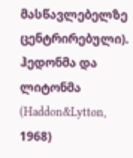მასწავლებელზე ცენტრირებული).
ჰედონმა და ლიტონმა (Haddon&Lytton, 1968)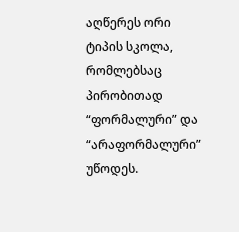აღწერეს ორი ტიპის სკოლა, რომლებსაც პირობითად “ფორმალური” და “არაფორმალური” უწოდეს.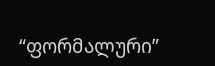“ფორმალური”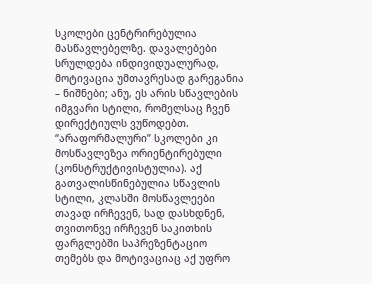სკოლები ცენტრირებულია მასწავლებელზე. დავალებები სრულდება ინდივიდუალურად, მოტივაცია უმთავრესად გარეგანია – ნიშნები; ანუ, ეს არის სწავლების იმგვარი სტილი, რომელსაც ჩვენ დირექტიულს ვუწოდებთ.
“არაფორმალური” სკოლები კი მოსწავლეზეა ორიენტირებული (კონსტრუქტივისტულია). აქ გათვალისწინებულია სწავლის სტილი, კლასში მოსწავლეები თავად ირჩევენ, სად დასხდნენ, თვითონვე ირჩევენ საკითხის ფარგლებში საპრეზენტაციო თემებს და მოტივაციაც აქ უფრო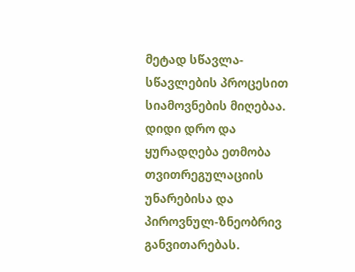მეტად სწავლა-სწავლების პროცესით სიამოვნების მიღებაა. დიდი დრო და ყურადღება ეთმობა თვითრეგულაციის უნარებისა და პიროვნულ-ზნეობრივ განვითარებას.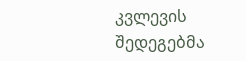კვლევის შედეგებმა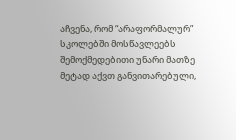აჩვენა, რომ “არაფორმალურ” სკოლებში მოსწავლეებს შემოქმედებითი უნარი მათზე მეტად აქვთ განვითარებული,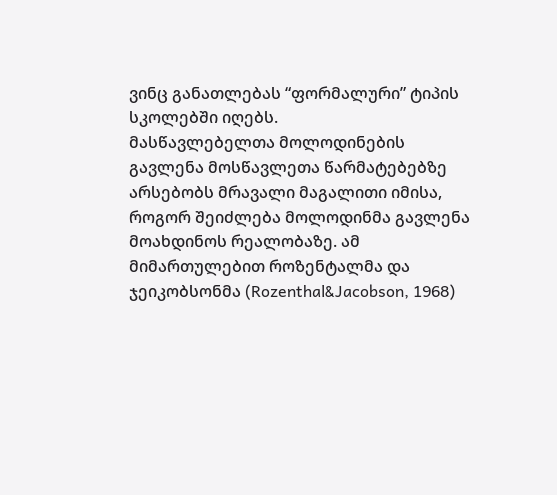ვინც განათლებას “ფორმალური” ტიპის სკოლებში იღებს.
მასწავლებელთა მოლოდინების გავლენა მოსწავლეთა წარმატებებზე
არსებობს მრავალი მაგალითი იმისა, როგორ შეიძლება მოლოდინმა გავლენა მოახდინოს რეალობაზე. ამ მიმართულებით როზენტალმა და ჯეიკობსონმა (Rozenthal&Jacobson, 1968)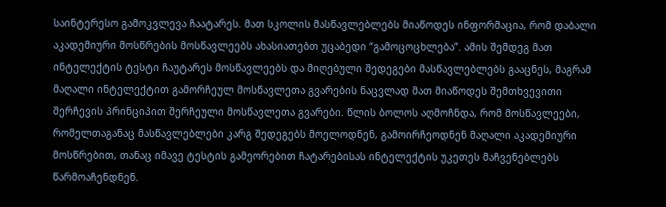საინტერესო გამოკვლევა ჩაატარეს. მათ სკოლის მასწავლებლებს მიაწოდეს ინფორმაცია, რომ დაბალი აკადემიური მოსწრების მოსწავლეებს ახასიათებთ უცაბედი “გამოცოცხლება”. ამის შემდეგ მათ ინტელექტის ტესტი ჩაუტარეს მოსწავლეებს და მიღებული შედეგები მასწავლებლებს გააცნეს, მაგრამ მაღალი ინტელექტით გამორჩეულ მოსწავლეთა გვარების ნაცვლად მათ მიაწოდეს შემთხვევითი შერჩევის პრინციპით შერჩეული მოსწავლეთა გვარები. წლის ბოლოს აღმოჩნდა, რომ მოსწავლეები, რომელთაგანაც მასწავლებლები კარგ შედეგებს მოელოდნენ, გამოირჩეოდნენ მაღალი აკადემიური მოსწრებით, თანაც იმავე ტესტის გამეორებით ჩატარებისას ინტელექტის უკეთეს მაჩვენებლებს წარმოაჩენდნენ.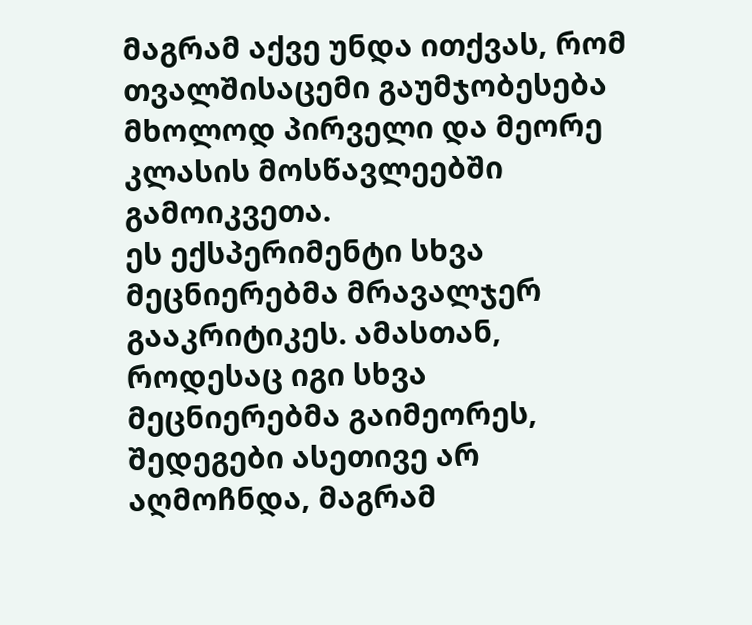მაგრამ აქვე უნდა ითქვას, რომ თვალშისაცემი გაუმჯობესება მხოლოდ პირველი და მეორე კლასის მოსწავლეებში გამოიკვეთა.
ეს ექსპერიმენტი სხვა მეცნიერებმა მრავალჯერ გააკრიტიკეს. ამასთან, როდესაც იგი სხვა მეცნიერებმა გაიმეორეს, შედეგები ასეთივე არ აღმოჩნდა, მაგრამ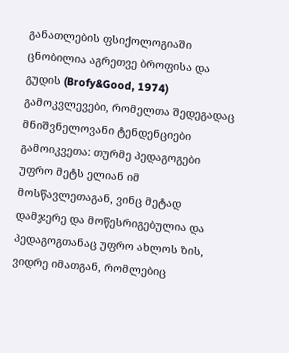განათლების ფსიქოლოგიაში ცნობილია აგრეთვე ბროფისა და გუდის (Brofy&Good, 1974) გამოკვლევები, რომელთა შედეგადაც მნიშვნელოვანი ტენდენციები გამოიკვეთა: თურმე პედაგოგები უფრო მეტს ელიან იმ მოსწავლეთაგან, ვინც მეტად დამჯერე და მოწესრიგებულია და პედაგოგთანაც უფრო ახლოს ზის, ვიდრე იმათგან, რომლებიც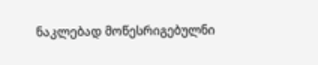ნაკლებად მოწესრიგებულნი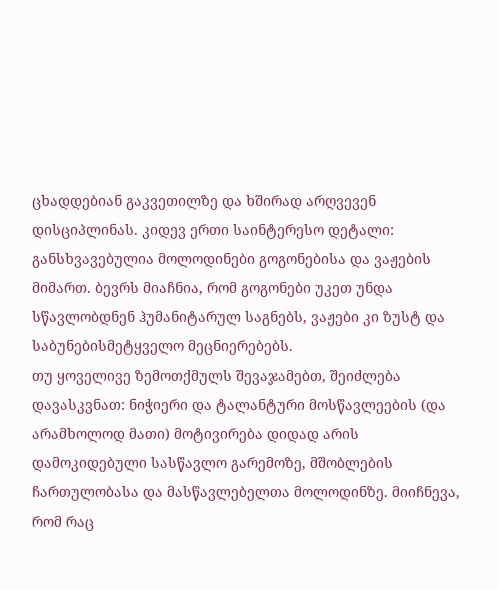ცხადდებიან გაკვეთილზე და ხშირად არღვევენ დისციპლინას. კიდევ ერთი საინტერესო დეტალი: განსხვავებულია მოლოდინები გოგონებისა და ვაჟების მიმართ. ბევრს მიაჩნია, რომ გოგონები უკეთ უნდა სწავლობდნენ ჰუმანიტარულ საგნებს, ვაჟები კი ზუსტ და საბუნებისმეტყველო მეცნიერებებს.
თუ ყოველივე ზემოთქმულს შევაჯამებთ, შეიძლება დავასკვნათ: ნიჭიერი და ტალანტური მოსწავლეების (და არამხოლოდ მათი) მოტივირება დიდად არის დამოკიდებული სასწავლო გარემოზე, მშობლების ჩართულობასა და მასწავლებელთა მოლოდინზე. მიიჩნევა, რომ რაც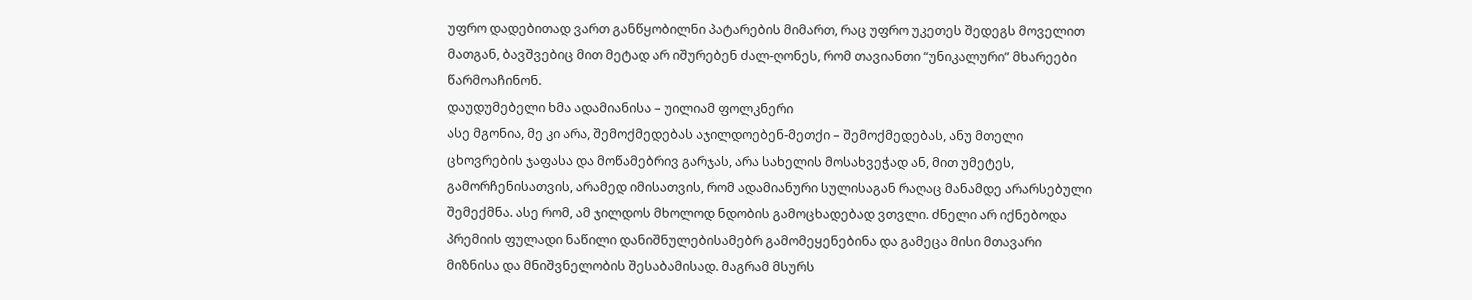უფრო დადებითად ვართ განწყობილნი პატარების მიმართ, რაც უფრო უკეთეს შედეგს მოველით მათგან, ბავშვებიც მით მეტად არ იშურებენ ძალ-ღონეს, რომ თავიანთი “უნიკალური” მხარეები წარმოაჩინონ.
დაუდუმებელი ხმა ადამიანისა – უილიამ ფოლკნერი
ასე მგონია, მე კი არა, შემოქმედებას აჯილდოებენ-მეთქი – შემოქმედებას, ანუ მთელი ცხოვრების ჯაფასა და მოწამებრივ გარჯას, არა სახელის მოსახვეჭად ან, მით უმეტეს, გამორჩენისათვის, არამედ იმისათვის, რომ ადამიანური სულისაგან რაღაც მანამდე არარსებული შემექმნა. ასე რომ, ამ ჯილდოს მხოლოდ ნდობის გამოცხადებად ვთვლი. ძნელი არ იქნებოდა პრემიის ფულადი ნაწილი დანიშნულებისამებრ გამომეყენებინა და გამეცა მისი მთავარი მიზნისა და მნიშვნელობის შესაბამისად. მაგრამ მსურს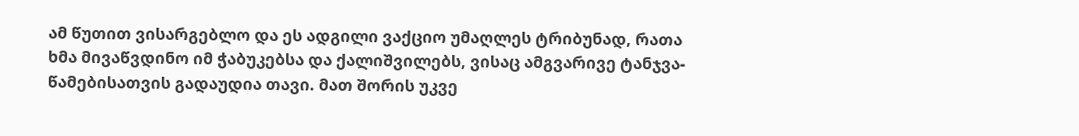ამ წუთით ვისარგებლო და ეს ადგილი ვაქციო უმაღლეს ტრიბუნად, რათა ხმა მივაწვდინო იმ ჭაბუკებსა და ქალიშვილებს, ვისაც ამგვარივე ტანჯვა-წამებისათვის გადაუდია თავი. მათ შორის უკვე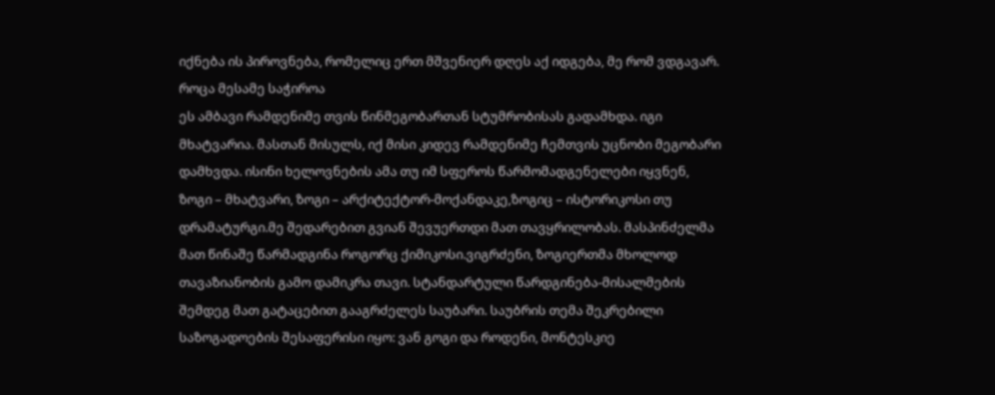იქნება ის პიროვნება, რომელიც ერთ მშვენიერ დღეს აქ იდგება, მე რომ ვდგავარ.
როცა მესამე საჭიროა
ეს ამბავი რამდენიმე თვის წინმეგობართან სტუმრობისას გადამხდა. იგი მხატვარია. მასთან მისულს, იქ მისი კიდევ რამდენიმე ჩემთვის უცნობი მეგობარი დამხვდა. ისინი ხელოვნების ამა თუ იმ სფეროს წარმომადგენელები იყვნენ, ზოგი – მხატვარი, ზოგი – არქიტექტორ-მოქანდაკე,ზოგიც – ისტორიკოსი თუ დრამატურგი.მე შედარებით გვიან შევუერთდი მათ თავყრილობას. მასპინძელმა მათ წინაშე წარმადგინა როგორც ქიმიკოსი.ვიგრძენი, ზოგიერთმა მხოლოდ თავაზიანობის გამო დამიკრა თავი. სტანდარტული წარდგინება-მისალმების შემდეგ მათ გატაცებით გააგრძელეს საუბარი. საუბრის თემა შეკრებილი საზოგადოების შესაფერისი იყო: ვან გოგი და როდენი, მონტესკიე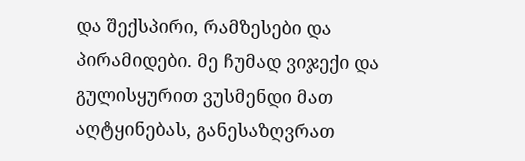და შექსპირი, რამზესები და პირამიდები. მე ჩუმად ვიჯექი და გულისყურით ვუსმენდი მათ აღტყინებას, განესაზღვრათ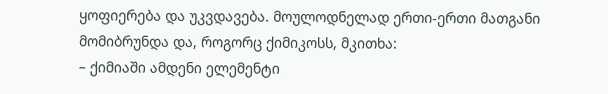ყოფიერება და უკვდავება. მოულოდნელად ერთი-ერთი მათგანი მომიბრუნდა და, როგორც ქიმიკოსს, მკითხა:
– ქიმიაში ამდენი ელემენტი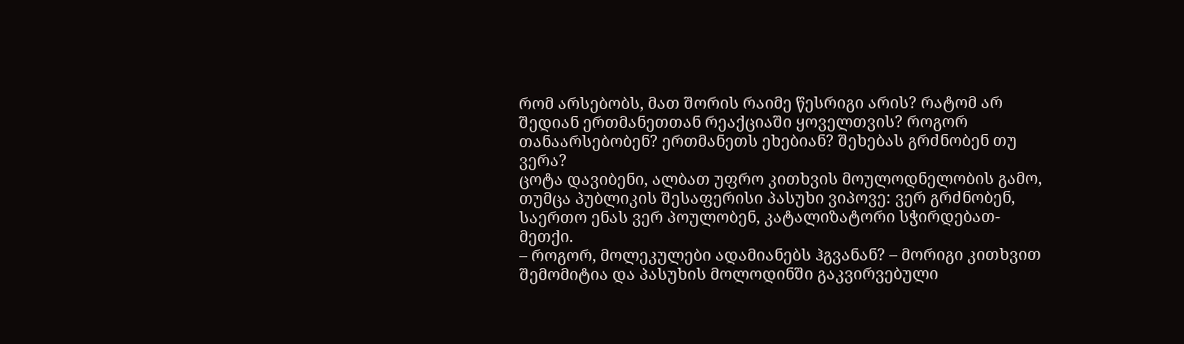რომ არსებობს, მათ შორის რაიმე წესრიგი არის? რატომ არ შედიან ერთმანეთთან რეაქციაში ყოველთვის? როგორ თანაარსებობენ? ერთმანეთს ეხებიან? შეხებას გრძნობენ თუ ვერა?
ცოტა დავიბენი, ალბათ უფრო კითხვის მოულოდნელობის გამო, თუმცა პუბლიკის შესაფერისი პასუხი ვიპოვე: ვერ გრძნობენ, საერთო ენას ვერ პოულობენ, კატალიზატორი სჭირდებათ-მეთქი.
– როგორ, მოლეკულები ადამიანებს ჰგვანან? – მორიგი კითხვით შემომიტია და პასუხის მოლოდინში გაკვირვებული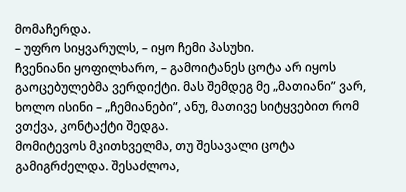მომაჩერდა.
– უფრო სიყვარულს, – იყო ჩემი პასუხი.
ჩვენიანი ყოფილხარო, – გამოიტანეს ცოტა არ იყოს გაოცებულებმა ვერდიქტი. მას შემდეგ მე „მათიანი” ვარ, ხოლო ისინი – „ჩემიანები”, ანუ, მათივე სიტყვებით რომ ვთქვა, კონტაქტი შედგა.
მომიტევოს მკითხველმა, თუ შესავალი ცოტა გამიგრძელდა. შესაძლოა,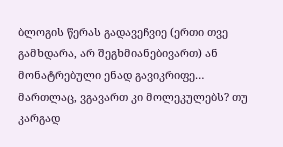ბლოგის წერას გადავეჩვიე (ერთი თვე გამხდარა, არ შეგხმიანებივართ) ან მონატრებული ენად გავიკრიფე…
მართლაც, ვგავართ კი მოლეკულებს? თუ კარგად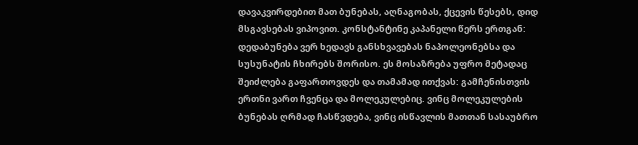დავაკვირდებით მათ ბუნებას, აღნაგობას, ქცევის წესებს, დიდ მსგავსებას ვიპოვით. კონსტანტინე კაპანელი წერს ერთგან: დედაბუნება ვერ ხედავს განსხვავებას ნაპოლეონებსა და სუსუნატის ჩხირებს შორისო. ეს მოსაზრება უფრო მეტადაც შეიძლება გაფართოვდეს და თამამად ითქვას: გამჩენისთვის ერთნი ვართ ჩვენცა და მოლეკულებიც. ვინც მოლეკულების ბუნებას ღრმად ჩასწვდება, ვინც ისწავლის მათთან სასაუბრო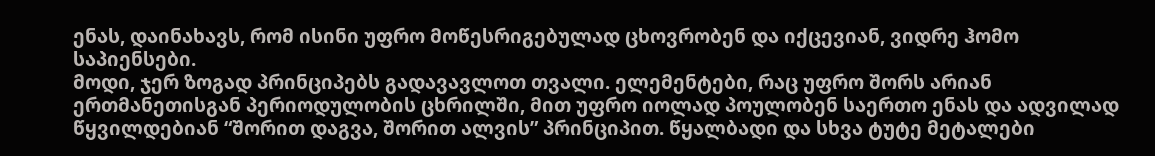ენას, დაინახავს, რომ ისინი უფრო მოწესრიგებულად ცხოვრობენ და იქცევიან, ვიდრე ჰომო საპიენსები.
მოდი, ჯერ ზოგად პრინციპებს გადავავლოთ თვალი. ელემენტები, რაც უფრო შორს არიან ერთმანეთისგან პერიოდულობის ცხრილში, მით უფრო იოლად პოულობენ საერთო ენას და ადვილად წყვილდებიან “შორით დაგვა, შორით ალვის” პრინციპით. წყალბადი და სხვა ტუტე მეტალები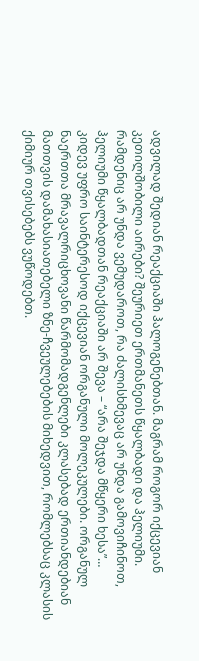ადვილად შედიან რეაქციაში ჰალოგენებთან. მაგრამ როგორ იქცევიან კეთილშობილი აირები? შეურიეთ ერთმანეთს წყალბადი და ჰელიუმი. რამდენიც არ უნდა ვემუდაროთ, რა ძალისხმევაც არ უნდა გამოვიჩინოთ, ჰელიუმი წყალბადთან რეაქციაში არ შევა – “არა შეჯდა მწყერი ხესა”…
კიდევ უფრო საინტერესოდ იქცევიან ორგანული მოლეკულები. ორგანულ ნაერთთა მრავალრიცხოვანი წარმომადგენლები კლასებად ერთიანდებიან მათთვის დამახასიათებელი ზნე-ჩვეულებების მიხედვით, რომლებსაც კლასის ქიმიურ თვისებებს ვუწოდებთ.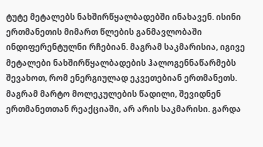ტუტე მეტალებს ნახშირწყალბადებში ინახავენ. ისინი ერთმანეთის მიმართ წლების განმავლობაში ინდიფერენტულნი რჩებიან. მაგრამ საკმარისია, იგივე მეტალები ნახშირწყალბადების ჰალოგენნაწარმებს შევახოთ, რომ ენერგიულად ეკვეთებიან ერთმანეთს.
მაგრამ მარტო მოლეკულების წადილი, შევიდნენ ერთმანეთთან რეაქციაში, არ არის საკმარისი. გარდა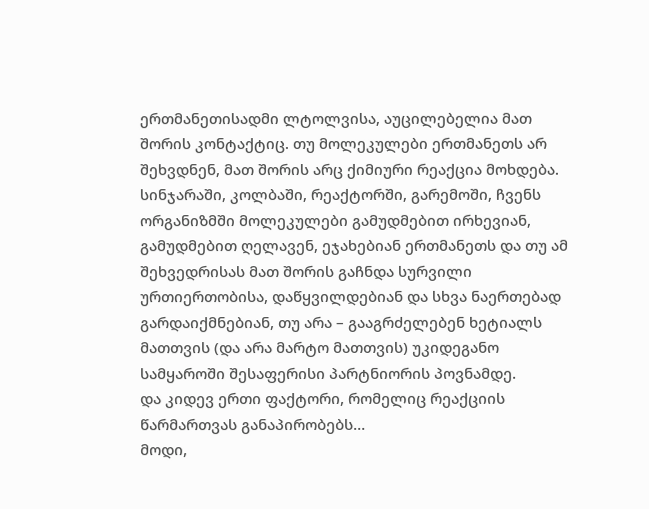ერთმანეთისადმი ლტოლვისა, აუცილებელია მათ შორის კონტაქტიც. თუ მოლეკულები ერთმანეთს არ შეხვდნენ, მათ შორის არც ქიმიური რეაქცია მოხდება. სინჯარაში, კოლბაში, რეაქტორში, გარემოში, ჩვენს ორგანიზმში მოლეკულები გამუდმებით ირხევიან, გამუდმებით ღელავენ, ეჯახებიან ერთმანეთს და თუ ამ შეხვედრისას მათ შორის გაჩნდა სურვილი ურთიერთობისა, დაწყვილდებიან და სხვა ნაერთებად გარდაიქმნებიან, თუ არა – გააგრძელებენ ხეტიალს მათთვის (და არა მარტო მათთვის) უკიდეგანო სამყაროში შესაფერისი პარტნიორის პოვნამდე.
და კიდევ ერთი ფაქტორი, რომელიც რეაქციის წარმართვას განაპირობებს…
მოდი,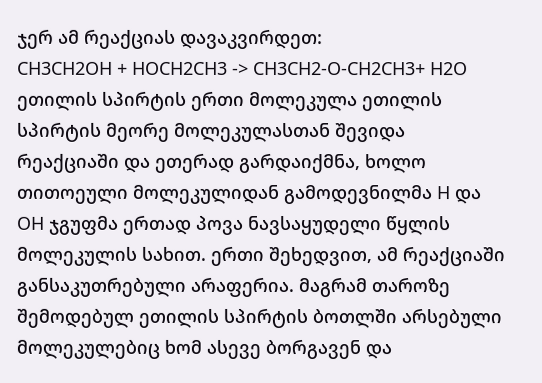ჯერ ამ რეაქციას დავაკვირდეთ:
CH3CH2OH + HOCH2CH3 -> CH3CH2-O-CH2CH3+ H2O
ეთილის სპირტის ერთი მოლეკულა ეთილის სპირტის მეორე მოლეკულასთან შევიდა რეაქციაში და ეთერად გარდაიქმნა, ხოლო თითოეული მოლეკულიდან გამოდევნილმა H და OH ჯგუფმა ერთად პოვა ნავსაყუდელი წყლის მოლეკულის სახით. ერთი შეხედვით, ამ რეაქციაში განსაკუთრებული არაფერია. მაგრამ თაროზე შემოდებულ ეთილის სპირტის ბოთლში არსებული მოლეკულებიც ხომ ასევე ბორგავენ და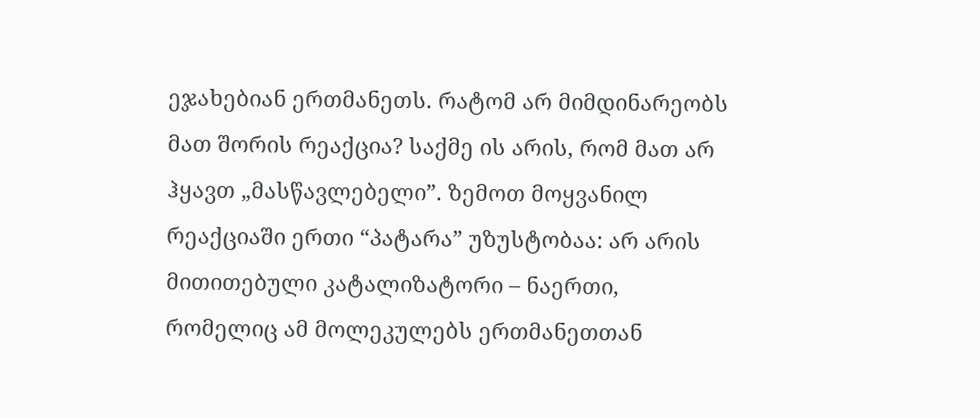ეჯახებიან ერთმანეთს. რატომ არ მიმდინარეობს მათ შორის რეაქცია? საქმე ის არის, რომ მათ არ ჰყავთ „მასწავლებელი”. ზემოთ მოყვანილ რეაქციაში ერთი “პატარა” უზუსტობაა: არ არის მითითებული კატალიზატორი – ნაერთი, რომელიც ამ მოლეკულებს ერთმანეთთან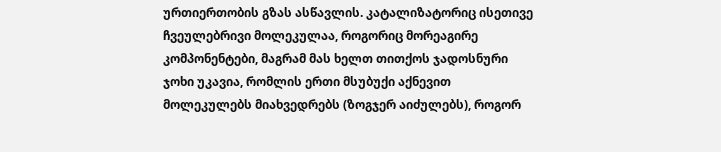ურთიერთობის გზას ასწავლის. კატალიზატორიც ისეთივე ჩვეულებრივი მოლეკულაა, როგორიც მორეაგირე კომპონენტები, მაგრამ მას ხელთ თითქოს ჯადოსნური ჯოხი უკავია, რომლის ერთი მსუბუქი აქნევით მოლეკულებს მიახვედრებს (ზოგჯერ აიძულებს), როგორ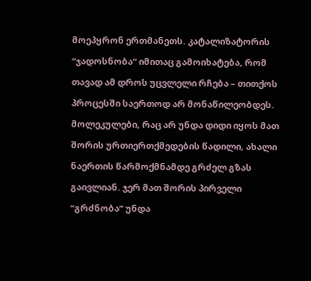მოეპყრონ ერთმანეთს. კატალიზატორის “ჯადოსნობა” იმითაც გამოიხატება, რომ თავად ამ დროს უცვლელი რჩება – თითქოს პროცესში საერთოდ არ მონაწილეობდეს.
მოლეკულები, რაც არ უნდა დიდი იყოს მათ შორის ურთიერთქმედების წადილი, ახალი ნაერთის წარმოქმნამდე გრძელ გზას გაივლიან. ჯერ მათ შორის პირველი “გრძნობა” უნდა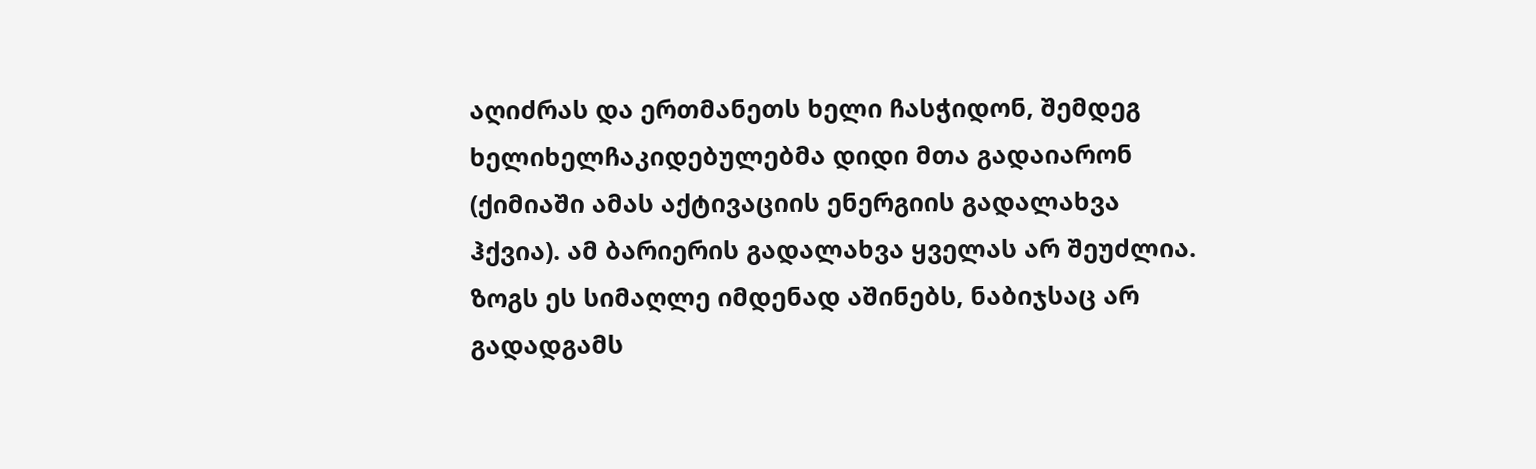აღიძრას და ერთმანეთს ხელი ჩასჭიდონ, შემდეგ ხელიხელჩაკიდებულებმა დიდი მთა გადაიარონ (ქიმიაში ამას აქტივაციის ენერგიის გადალახვა ჰქვია). ამ ბარიერის გადალახვა ყველას არ შეუძლია. ზოგს ეს სიმაღლე იმდენად აშინებს, ნაბიჯსაც არ გადადგამს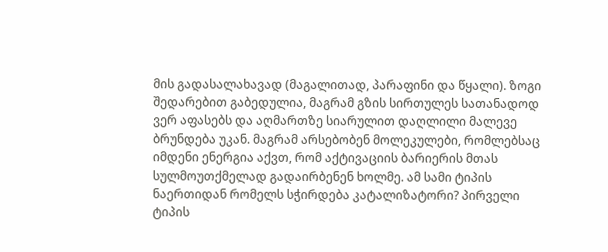მის გადასალახავად (მაგალითად, პარაფინი და წყალი). ზოგი შედარებით გაბედულია, მაგრამ გზის სირთულეს სათანადოდ ვერ აფასებს და აღმართზე სიარულით დაღლილი მალევე ბრუნდება უკან. მაგრამ არსებობენ მოლეკულები, რომლებსაც იმდენი ენერგია აქვთ, რომ აქტივაციის ბარიერის მთას სულმოუთქმელად გადაირბენენ ხოლმე. ამ სამი ტიპის ნაერთიდან რომელს სჭირდება კატალიზატორი? პირველი ტიპის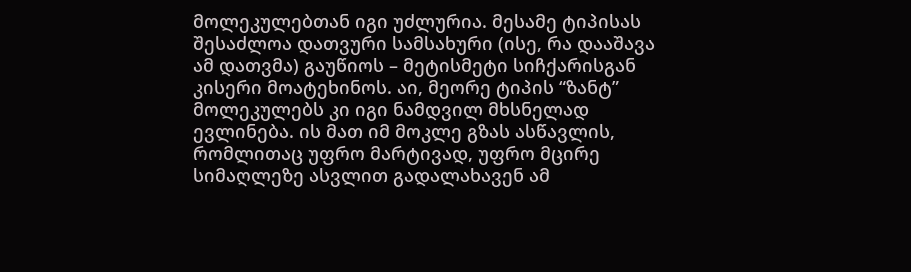მოლეკულებთან იგი უძლურია. მესამე ტიპისას შესაძლოა დათვური სამსახური (ისე, რა დააშავა ამ დათვმა) გაუწიოს – მეტისმეტი სიჩქარისგან კისერი მოატეხინოს. აი, მეორე ტიპის “ზანტ” მოლეკულებს კი იგი ნამდვილ მხსნელად ევლინება. ის მათ იმ მოკლე გზას ასწავლის, რომლითაც უფრო მარტივად, უფრო მცირე სიმაღლეზე ასვლით გადალახავენ ამ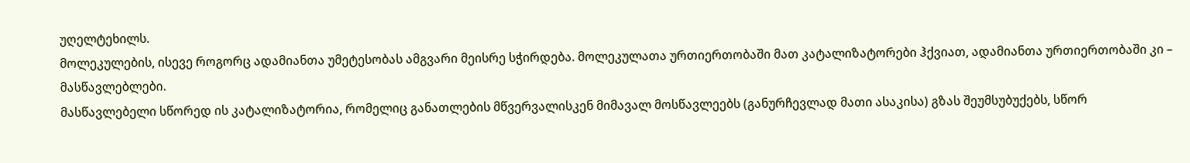უღელტეხილს.
მოლეკულების, ისევე როგორც ადამიანთა უმეტესობას ამგვარი მეისრე სჭირდება. მოლეკულათა ურთიერთობაში მათ კატალიზატორები ჰქვიათ, ადამიანთა ურთიერთობაში კი – მასწავლებლები.
მასწავლებელი სწორედ ის კატალიზატორია, რომელიც განათლების მწვერვალისკენ მიმავალ მოსწავლეებს (განურჩევლად მათი ასაკისა) გზას შეუმსუბუქებს, სწორ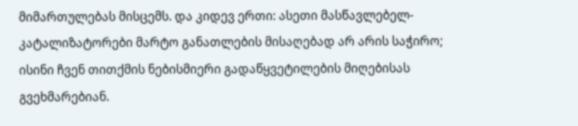მიმართულებას მისცემს. და კიდევ ერთი: ასეთი მასწავლებელ-კატალიზატორები მარტო განათლების მისაღებად არ არის საჭირო; ისინი ჩვენ თითქმის ნებისმიერი გადაწყვეტილების მიღებისას გვეხმარებიან.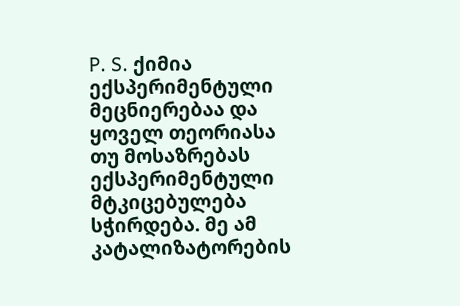P. S. ქიმია ექსპერიმენტული მეცნიერებაა და ყოველ თეორიასა თუ მოსაზრებას ექსპერიმენტული მტკიცებულება სჭირდება. მე ამ კატალიზატორების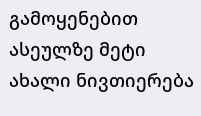გამოყენებით ასეულზე მეტი ახალი ნივთიერება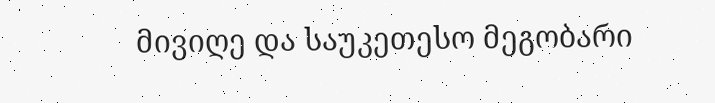მივიღე და საუკეთესო მეგობარი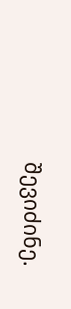შევიძინე.